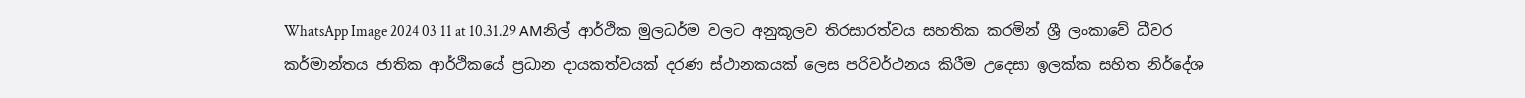WhatsApp Image 2024 03 11 at 10.31.29 AMනිල් ආර්ථික මුලධර්ම වලට අනුකූලව තිරසාරත්වය සහතික කරමින් ශ්‍රී ලංකාවේ ධීවර කර්මාන්තය ජාතික ආර්ථිකයේ ප්‍රධාන දායකත්වයක් දරණ ස්ථානකයක් ලෙස පරිවර්ථනය කිරීම උදෙසා ඉලක්ක සහිත නිර්දේශ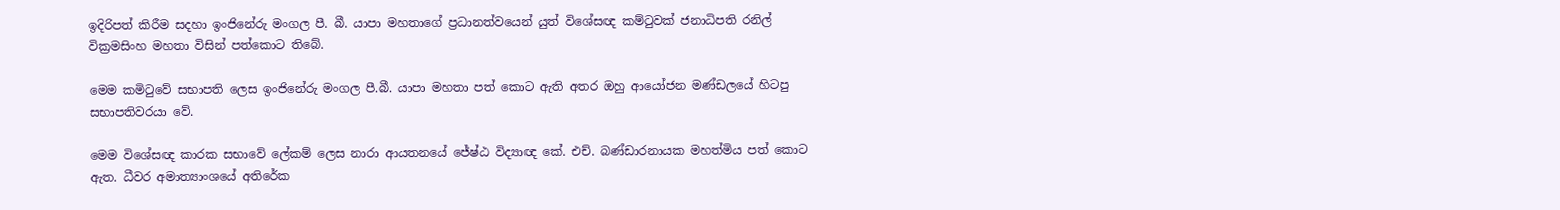ඉදිරිපත් කිරීම සදහා ඉංජිනේරු මංගල පී. බී. යාපා මහතාගේ ප්‍රධානත්වයෙන් යුත් විශේසඥ කම්ටුවක් ජනාධිපති රනිල් වික්‍රමසිංහ මහතා විසින් පත්කොට තිබේ.

මෙම කමිටුවේ සභාපති ලෙස ඉංජිනේරු මංගල පී.බී. යාපා මහතා පත් කොට ඇති අතර ඔහු ආයෝජන මණ්ඩලයේ හිටපු සභාපතිවරයා වේ.

මෙම විශේසඥ කාරක සභාවේ ලේකම් ලෙස නාරා ආයතනයේ ජේෂ්ඨ විද්‍යාඥ කේ. එච්. බණ්ඩාරනායක මහත්මිය පත් කොට ඇත. ධීවර අමාත්‍යාංශයේ අතිරේක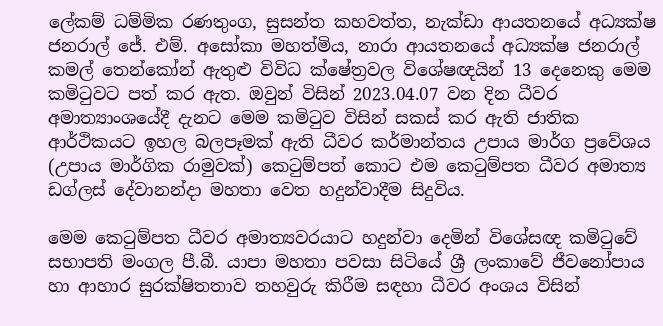ලේකම් ධම්මික රණතුංග, සුසන්ත කහවත්ත, නැක්ඩා ආයතනයේ අධ්‍යක්ෂ ජනරාල් ජේ. එම්. අසෝකා මහත්මිය, නාරා ආයතනයේ අධ්‍යක්ෂ ජනරාල් කමල් තෙන්කෝන් ඇතුළු විවිධ ක්ෂේත්‍රවල විශේෂඥයින් 13 දෙනෙකු මෙම කමිටුවට පත් කර ඇත. ඔවුන් විසින් 2023.04.07 වන දින ධීවර අමාත්‍යාංශයේදී දැනට මෙම කමිටුව විසින් සකස් කර ඇති ජාතික ආර්ථිකයට ඉහල බලපෑමක් ඇති ධීවර කර්මාන්තය උපාය මාර්ග ප්‍රවේශය (උපාය මාර්ගික රාමුවක්) කෙටුම්පත් කොට එම කෙටුම්පත ධීවර අමාත්‍ය ඩග්ලස් දේවානන්දා මහතා වෙත හදුන්වාදීම සිදුවිය.

මෙම කෙටුම්පත ධීවර අමාත්‍යවරයාට හදුන්වා දෙමින් විශේසඥ කමිටුවේ සභාපති මංගල පී.බී. යාපා මහතා පවසා සිටියේ ශ්‍රී ලංකාවේ ජීවනෝපාය හා ආහාර සුරක්ෂිතතාව තහවුරු කිරීම සඳහා ධීවර අංශය විසින්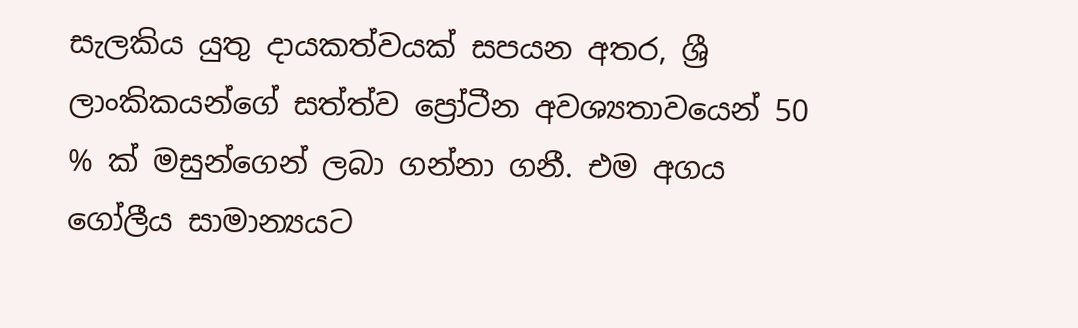සැලකිය යුතු දායකත්වයක් සපයන අතර, ශ්‍රී ලාංකිකයන්ගේ සත්ත්ව ප්‍රෝටීන අවශ්‍යතාවයෙන් 50 % ක් මසුන්ගෙන් ලබා ගන්නා ගනී. එම අගය ගෝලීය සාමාන්‍යයට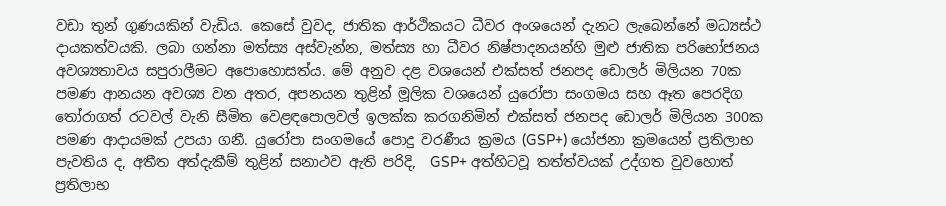වඩා තුන් ගුණයකින් වැඩිය. කෙසේ වුවද, ජාතික ආර්ථිකයට ධීවර අංශයෙන් දැනට ලැබෙන්නේ මධ්‍යස්ථ දායකත්වයකි. ලබා ගන්නා මත්ස්‍ය අස්වැන්න, මත්ස්‍ය හා ධීවර නිෂ්පාදනයන්හි මුළු ජාතික පරිභෝජනය අවශ්‍යතාවය සපුරාලීමට අපොහොසත්ය. මේ අනුව දළ වශයෙන් එක්සත් ජනපද ඩොලර් මිලියන 70ක පමණ ආනයන අවශ්‍ය වන අතර, අපනයන තුළින් මූලික වශයෙන් යුරෝපා සංගමය සහ ඈත පෙරදිග තෝරාගත් රටවල් වැනි සීමිත වෙළඳපොලවල් ඉලක්ක කරගනිමින් එක්සත් ජනපද ඩොලර් මිලියන 300ක පමණ ආදායමක් උපයා ගනී. යුරෝපා සංගමයේ පොදු වරණීය ක්‍රමය (GSP+) යෝජනා ක්‍රමයෙන් ප්‍රතිලාභ පැවතිය ද, අතීත අත්දැකීම් තුළින් සනාථව ඇති පරිදි,  GSP+ අත්හිටවූ තත්ත්වයක් උද්ගත වුවහොත් ප්‍රතිලාභ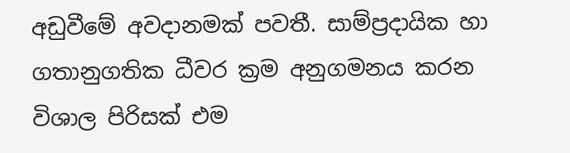අඩුවීමේ අවදානමක් පවතී. සාම්ප්‍රදායික හා ගතානුගතික ධීවර ක්‍රම අනුගමනය කරන විශාල පිරිසක් එම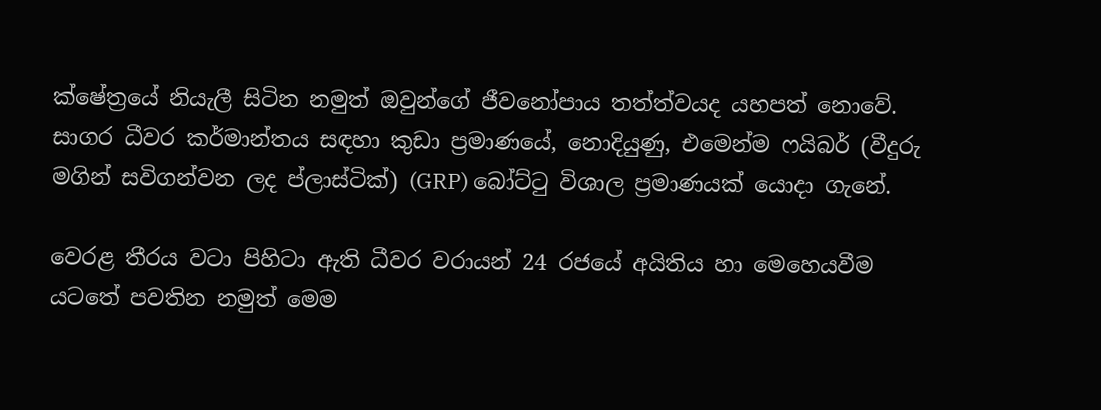ක්ෂේත්‍රයේ නියැලී සිටින නමුත් ඔවුන්ගේ ජීවනෝපාය තත්ත්වයද යහපත් නොවේ. සාගර ධීවර කර්මාන්තය සඳහා කුඩා ප්‍රමාණයේ, නොදියුණු, එමෙන්ම ෆයිබර් (වීදුරු මගින් සවිගන්වන ලද ප්ලාස්ටික්) (GRP) බෝට්ටු විශාල ප්‍රමාණයක් යොදා ගැනේ.

වෙරළ තීරය වටා පිහිටා ඇති ධීවර වරායන් 24 රජයේ අයිතිය හා මෙහෙයවීම යටතේ පවතින නමුත් මෙම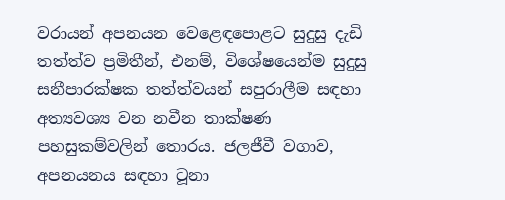වරායන් අපනයන වෙළෙඳපොළට සුදුසු දැඩි තත්ත්ව ප්‍රමිතීන්, එනම්, විශේෂයෙන්ම සුදුසු සනීපාරක්ෂක තත්ත්වයන් සපුරාලීම සඳහා අත්‍යවශ්‍ය වන නවීන තාක්ෂණ පහසුකම්වලින් තොරය. ජලජීවී වගාව, අපනයනය සඳහා ටූනා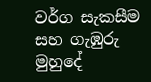වර්ග සැකසීම සහ ගැඹුරු මුහුදේ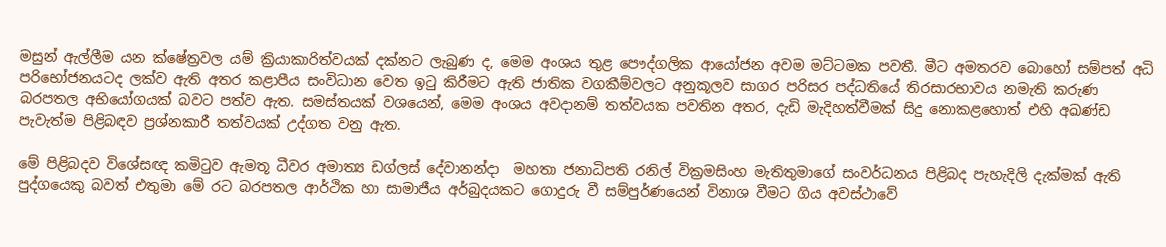මසුන් ඇල්ලීම යන ක්ෂේත්‍රවල යම් ක්‍රියාකාරිත්වයක් දක්නට ලැබුණ ද, මෙම අංශය තුළ පෞද්ගලික ආයෝජන අවම මට්ටමක පවතී. මීට අමතරව බොහෝ සම්පත් අධි පරිභෝජනයටද ලක්ව ඇති අතර කළාපීය සංවිධාන වෙත ඉටු කිරීමට ඇති ජාතික වගකීම්වලට අනුකූලව සාගර පරිසර පද්ධතියේ තිරසාරභාවය නමැති කරුණ බරපතල අභියෝගයක් බවට පත්ව ඇත. සමස්තයක් වශයෙන්, මෙම අංශය අවදානම් තත්වයක පවතින අතර, දැඩි මැදිහත්වීමක් සිදු නොකළහොත් එහි අඛණ්ඩ පැවැත්ම පිළිබඳව ප්‍රශ්නකාරී තත්වයක් උද්ගත වනු ඇත.

මේ පිළිබදව විශේසඥ කමිටුව ඇමතූ ධීවර අමාත්‍ය ඩග්ලස් දේවානන්දා  මහතා ජනාධිපති රනිල් වික්‍රමසිංහ මැතිතුමාගේ සංවර්ධනය පිළිබද පැහැදිලි දැක්මක් ඇති පුද්ගයෙකු බවත් එතුමා මේ රට බරපතල ආර්ථික හා සාමාජීය අර්බුදයකට ගොදුරු වී සම්පුර්ණයෙන් විනාශ වීමට ගිය අවස්ථාවේ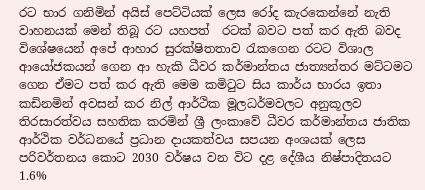රට භාර ගනිමින් අයිස් පෙට්ටියක් ලෙස රෝද කැරකෙන්නේ නැති වාහනයක් මෙන් තිබූ රට යහපත්  රටක් බවට පත් කර ඇති බවද විශේෂයෙන් අපේ ආහාර සුරක්ෂිතතාව රැකගෙන රටට විශාල ආයෝජකයන් ගෙන ආ හැකි ධීවර කර්මාන්තය ජාත්‍යන්තර මට්ටමට ගෙන ඒමට පත් කර ඇති මෙම කමිටුට සිය කාර්ය භාරය ඉතා කඩිනමින් අවසන් කර නිල් ආර්ථික මූලධර්මවලට අනුකූලව තිරසාරත්වය සහතික කරමින් ශ්‍රී ලංකාවේ ධීවර කර්මාන්තය ජාතික ආර්ථික වර්ධනයේ ප්‍රධාන දායකත්වය සපයන අංශයක් ලෙස පරිවර්තනය කොට 2030 වර්ෂය වන විට දළ දේශීය නිෂ්පාදිතයට 1.6%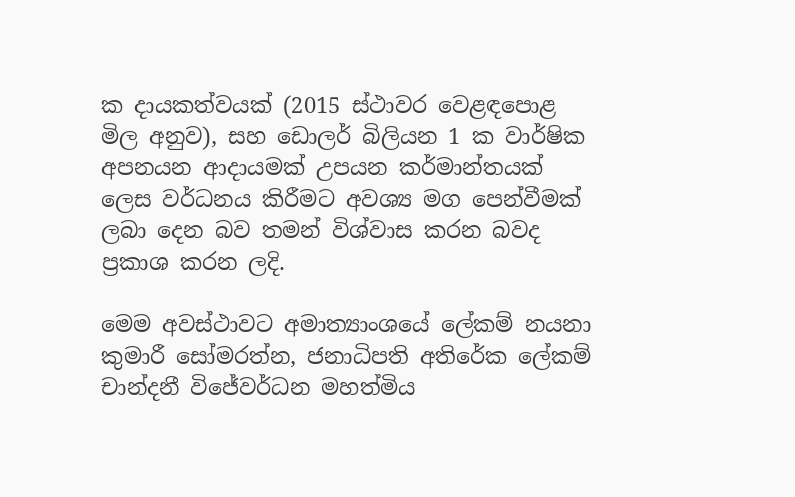ක දායකත්වයක් (2015 ස්ථාවර වෙළඳපොළ මිල අනුව), සහ ඩොලර් බිලියන 1 ක වාර්ෂික අපනයන ආදායමක් උපයන කර්මාන්තයක් ලෙස වර්ධනය කිරීමට අවශ්‍ය මග පෙන්වීමක් ලබා දෙන බව තමන් විශ්වාස කරන බවද ප්‍රකාශ කරන ලදි.

මෙම අවස්ථාවට අමාත්‍යාංශයේ ලේකම් නයනා කුමාරී සෝමරත්න, ජනාධිපති අතිරේක ලේකම් චාන්දනී විජේවර්ධන මහත්මිය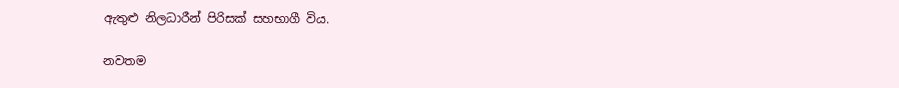ඇතුළු නිලධාරීන් පිරිසක් සහභාගී විය.

නවතම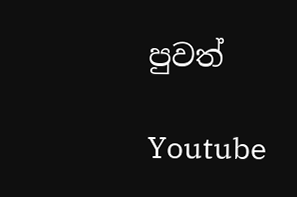පුවත්

Youtube